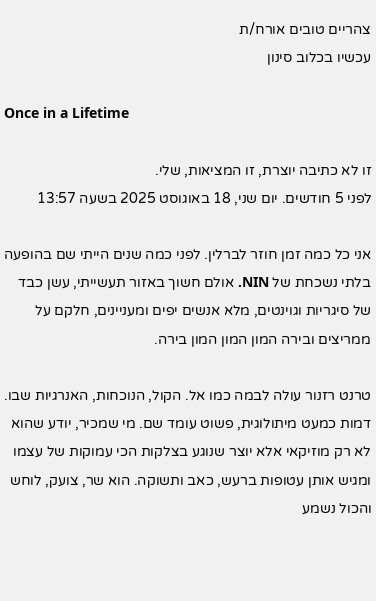צהריים טובים אורח/ת
עכשיו בכלוב סינון

Once in a Lifetime

זו לא כתיבה יוצרת, זו המציאות, שלי.
לפני 5 חודשים. יום שני, 18 באוגוסט 2025 בשעה 13:57

אני כל כמה זמן חוזר לברלין. לפני כמה שנים הייתי שם בהופעה בלתי נשכחת של NIN. אולם חשוך באזור תעשייתי, עשן כבד של סיגריות וגוינטים, מלא אנשים יפים ומעניינים, חלקם על ממריצים ובירה המון המון המון בירה.

טרנט רזנור עולה לבמה כמו אל. הקול, הנוכחות, האנרגיות שבו. דמות כמעט מיתולוגית, פשוט עומד שם. מי שמכיר, יודע שהוא לא רק מוזיקאי אלא יוצר שנוגע בצלקות הכי עמוקות של עצמו ומגיש אותן עטופות ברעש, כאב ותשוקה. הוא שר, צועק, לוחש והכול נשמע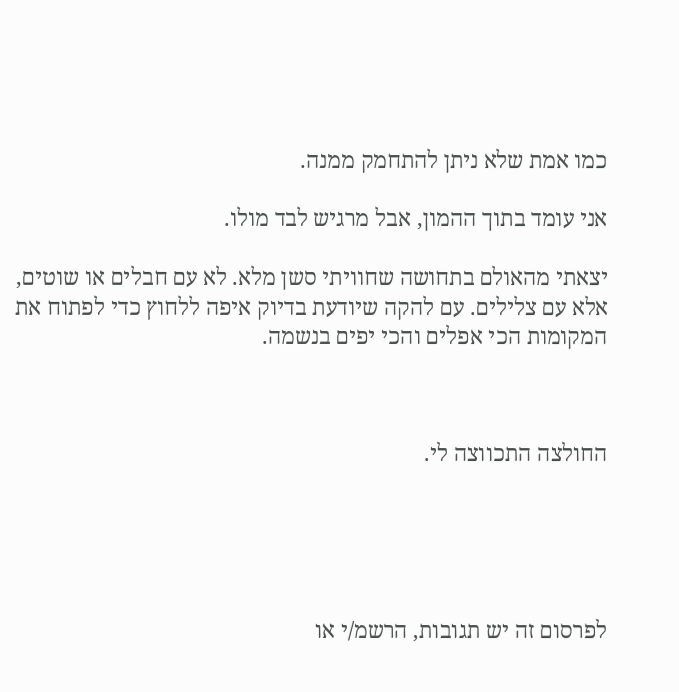כמו אמת שלא ניתן להתחמק ממנה.

אני עומד בתוך ההמון, אבל מרגיש לבד מולו.

יצאתי מהאולם בתחושה שחוויתי סשן מלא. לא עם חבלים או שוטים, אלא עם צלילים. עם להקה שיודעת בדיוק איפה ללחוץ כדי לפתוח את המקומות הכי אפלים והכי יפים בנשמה.



החולצה התכווצה לי.





לפרסום זה יש תגובות, הרשמ/י או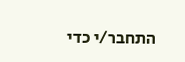התחבר/י כדי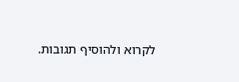לקרוא ולהוסיף תגובות.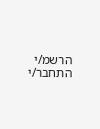הרשמ/י התחבר/י